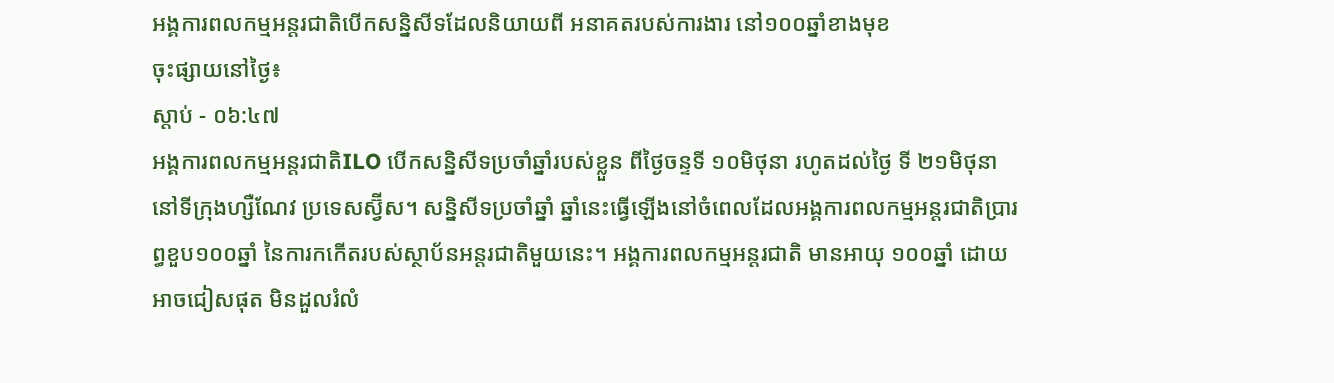អង្គការពលកម្មអន្តរជាតិបើកសន្និសីទដែលនិយាយពី អនាគតរបស់ការងារ នៅ១០០ឆ្នាំខាងមុខ
ចុះផ្សាយនៅថ្ងៃ៖
ស្តាប់ - ០៦:៤៧
អង្គការពលកម្មអន្តរជាតិILO បើកសន្និសីទប្រចាំឆ្នាំរបស់ខ្លួន ពីថ្ងៃចន្ទទី ១០មិថុនា រហូតដល់ថ្ងៃ ទី ២១មិថុនា នៅទីក្រុងហ្សឺណែវ ប្រទេសស្វ៊ីស។ សន្និសីទប្រចាំឆ្នាំ ឆ្នាំនេះធ្វើឡើងនៅចំពេលដែលអង្គការពលកម្មអន្តរជាតិប្រារព្ធខួប១០០ឆ្នាំ នៃការកកើតរបស់ស្ថាប័នអន្តរជាតិមួយនេះ។ អង្គការពលកម្មអន្តរជាតិ មានអាយុ ១០០ឆ្នាំ ដោយអាចជៀសផុត មិនដួលរំលំ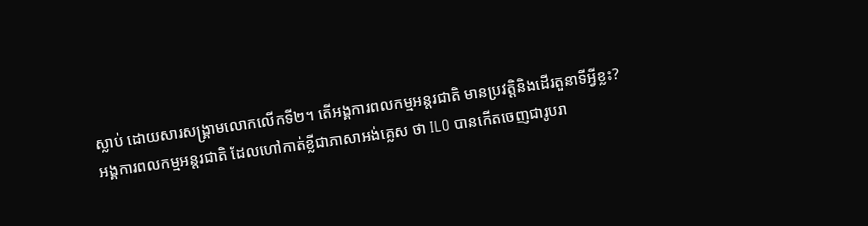ស្លាប់ ដោយសារសង្រ្គាមលោកលើកទី២។ តើអង្គការពលកម្មអន្តរជាតិ មានប្រវត្តិនិងដើរតួនាទីអ្វីខ្លះ?
អង្គការពលកម្មអន្តរជាតិ ដែលហៅកាត់ខ្លីជាភាសាអង់គ្លេស ថា ILO បានកើតចេញជារូបរា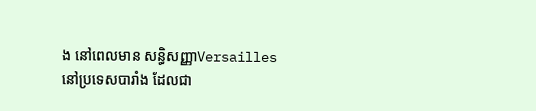ង នៅពេលមាន សន្ធិសញ្ញាVersailles នៅប្រទេសបារាំង ដែលជា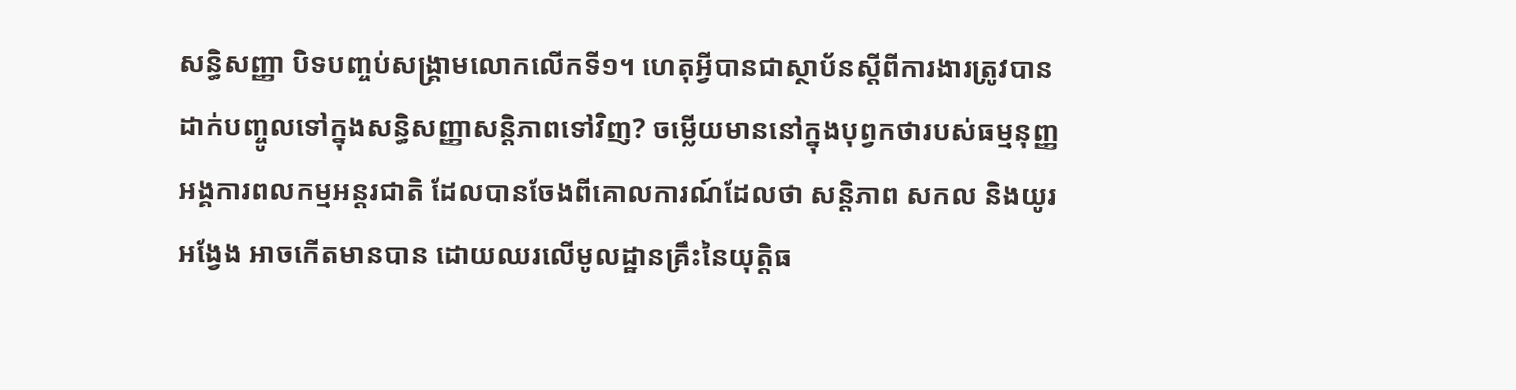សន្ធិសញ្ញា បិទបញ្ចប់សង្រ្គាមលោកលើកទី១។ ហេតុអ្វីបានជាស្ថាប័នស្តីពីការងារត្រូវបានដាក់បញ្ចូលទៅក្នុងសន្ធិសញ្ញាសន្តិភាពទៅវិញ? ចម្លើយមាននៅក្នុងបុព្វកថារបស់ធម្មនុញ្ញអង្គការពលកម្មអន្តរជាតិ ដែលបានចែងពីគោលការណ៍ដែលថា សន្តិភាព សកល និងយូរអង្វែង អាចកើតមានបាន ដោយឈរលើមូលដ្ឋានគ្រឹះនៃយុត្តិធ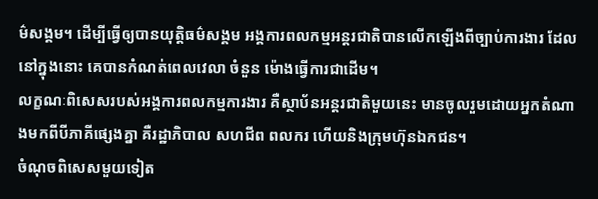ម៌សង្គម។ ដើម្បីធ្វើឲ្យបានយុត្តិធម៌សង្គម អង្គការពលកម្មអន្តរជាតិបានលើកឡើងពីច្បាប់ការងារ ដែលនៅក្នុងនោះ គេបានកំណត់ពេលវេលា ចំនួន ម៉ោងធ្វើការជាដើម។
លក្ខណៈពិសេសរបស់អង្គការពលកម្មការងារ គឺស្ថាប័នអន្តរជាតិមួយនេះ មានចូលរួមដោយអ្នកតំណាងមកពីបីភាគីផ្សេងគ្នា គឺរដ្ឋាភិបាល សហជីព ពលករ ហើយនិងក្រុមហ៊ុនឯកជន។
ចំណុចពិសេសមួយទៀត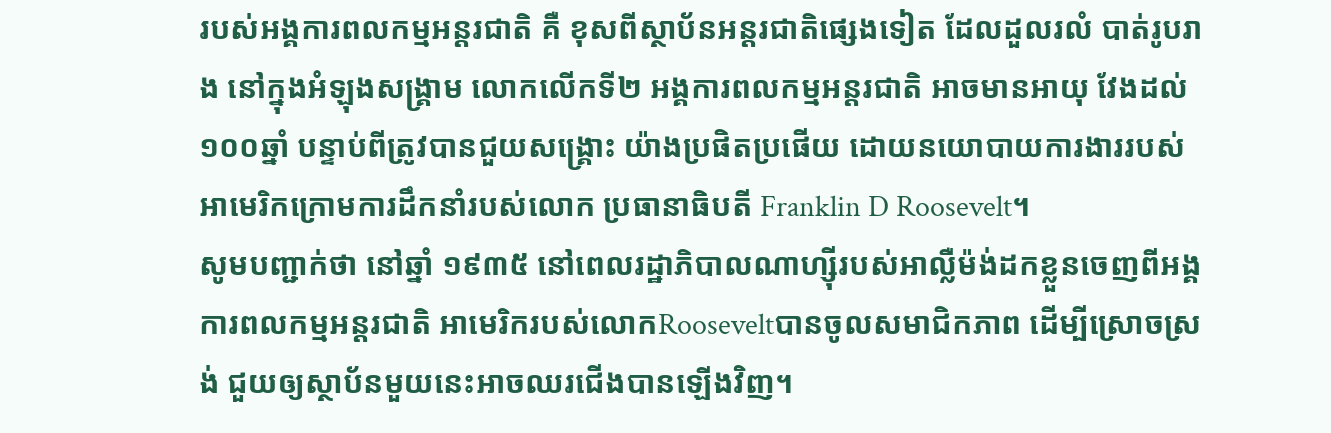របស់អង្គការពលកម្មអន្តរជាតិ គឺ ខុសពីស្ថាប័នអន្តរជាតិផ្សេងទៀត ដែលដួលរលំ បាត់រូបរាង នៅក្នុងអំឡុងសង្រ្គាម លោកលើកទី២ អង្គការពលកម្មអន្តរជាតិ អាចមានអាយុ វែងដល់១០០ឆ្នាំ បន្ទាប់ពីត្រូវបានជួយសង្រ្គោះ យ៉ាងប្រផិតប្រផើយ ដោយនយោបាយការងាររបស់អាមេរិកក្រោមការដឹកនាំរបស់លោក ប្រធានាធិបតី Franklin D Roosevelt។
សូមបញ្ជាក់ថា នៅឆ្នាំ ១៩៣៥ នៅពេលរដ្ឋាភិបាលណាហ្ស៊ីរបស់អាល្លឺម៉ង់ដកខ្លួនចេញពីអង្គការពលកម្មអន្តរជាតិ អាមេរិករបស់លោកRooseveltបានចូលសមាជិកភាព ដើម្បីស្រោចស្រង់ ជួយឲ្យស្ថាប័នមួយនេះអាចឈរជើងបានឡើងវិញ។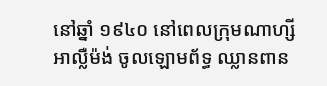នៅឆ្នាំ ១៩៤០ នៅពេលក្រុមណាហ្សី អាល្លឺម៉ង់ ចូលឡោមព័ទ្ធ ឈ្លានពាន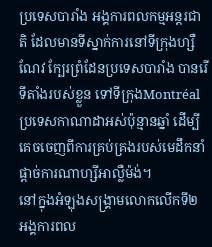ប្រទេសបារាំង អង្គការពលកម្មអន្តរជាតិ ដែលមានទីស្នាក់ការនៅទីក្រុងហ្សឺណែវ ក្បែរព្រំដែនប្រទេសបារាំង បានរើទីតាំងរបស់ខ្លួន ទៅទីក្រុងMontréal ប្រទេសកាណាដាអស់ប៉ុន្មានឆ្នាំ ដើម្បីគេចចេញពីការគ្រប់គ្រងរបស់មេដឹកនាំផ្តាច់ការណាហ្សីអាល្លឺម៉ង់។
នៅក្នុងអំឡុងសង្រ្គាមលោកលើកទី២ អង្គការពល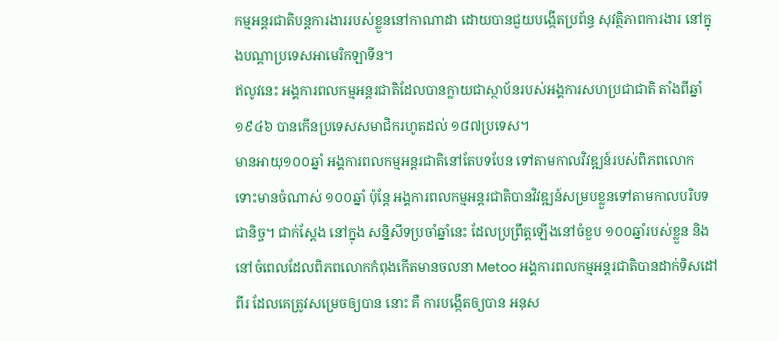កម្មអន្តរជាតិបន្តការងាររបស់ខ្លួននៅកាណាដា ដោយបានជួយបង្កើតប្រព័ន្ធ សុវត្ថិភាពការងារ នៅក្នុងបណ្តាប្រទេសអាមេរិកឡាទីន។
ឥលូវនេះ អង្គការពលកម្មអន្តរជាតិដែលបានក្លាយជាស្ថាប័នរបស់អង្គការសហប្រជាជាតិ តាំងពីឆ្នាំ ១៩៤៦ បានកើនប្រទេសសមាជិករហូតដល់ ១៨៧ប្រទេស។
មានអាយុ១០០ឆ្នាំ អង្គការពលកម្មអន្តរជាតិនៅតែបទបែន ទៅតាមកាលវិវឌ្ឍន៍របស់ពិភពលោក
ទោះមានចំណាស់ ១០០ឆ្នាំ ប៉ុន្តែ អង្គការពលកម្មអន្តរជាតិបានវិវឌ្ឍន៍សម្របខ្លួនទៅតាមកាលបរិបទជានិច្ច។ ជាក់ស្តែង នៅក្នុង សន្និសីទប្រចាំឆ្នាំនេះ ដែលប្រព្រឹត្តឡើងនៅចំខួប ១០០ឆ្នាំរបស់ខ្លួន និងនៅចំពេលដែលពិភពលោកកំពុងកើតមានចលនា Metoo អង្គការពលកម្មអន្តរជាតិបានដាក់ទិសដៅពីរ ដែលគេត្រូវសម្រេចឲ្យបាន នោះ គឺ ការបង្កើតឲ្យបាន អនុស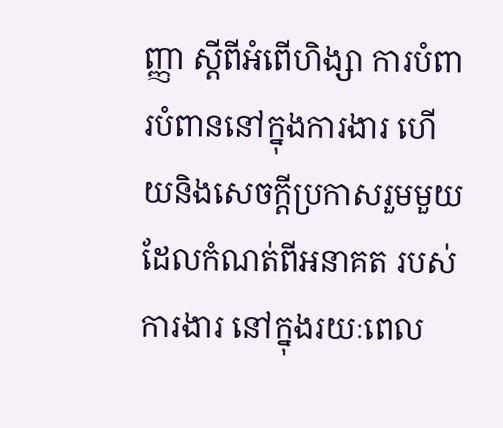ញ្ញា ស្តីពីអំពើហិង្សា ការបំពារបំពាននៅក្នុងការងារ ហើយនិងសេចក្តីប្រកាសរួមមួយ ដែលកំណត់ពីអនាគត របស់ការងារ នៅក្នុងរយៈពេល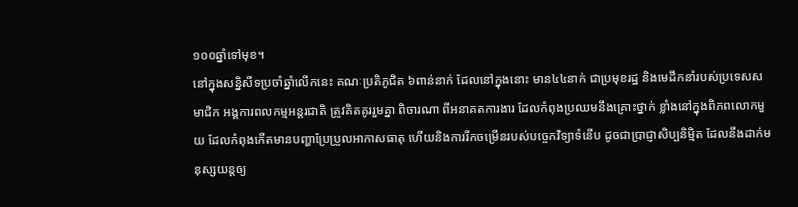១០០ឆ្នាំទៅមុខ។
នៅក្នុងសន្និសីទប្រចាំឆ្នាំលើកនេះ គណៈប្រតិភូជិត ៦ពាន់នាក់ ដែលនៅក្នុងនោះ មាន៤៤នាក់ ជាប្រមុខរដ្ឋ និងមេដឹកនាំរបស់ប្រទេសសមាជិក អង្គការពលកម្មអន្តរជាតិ ត្រូវគិតគូររួមគ្នា ពិចារណា ពីអនាគតការងារ ដែលកំពុងប្រឈមនឹងគ្រោះថ្នាក់ ខ្លាំងនៅក្នុងពិភពលោកមួយ ដែលកំពុងកើតមានបញ្ហាប្រែប្រួលអាកាសធាតុ ហើយនិងការរីកចម្រើនរបស់បច្ចេកវិទ្យាទំនើប ដូចជាប្រាជ្ញាសិប្បនិម្មិត ដែលនឹងដាក់មនុស្សយន្តឲ្យ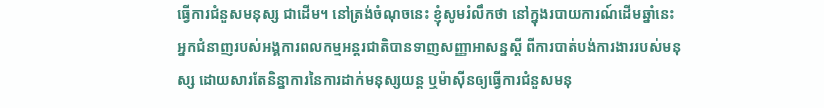ធ្វើការជំនួសមនុស្ស ជាដើម។ នៅត្រង់ចំណុចនេះ ខ្ញុំសូមរំលឹកថា នៅក្នុងរបាយការណ៍ដើមឆ្នាំនេះ អ្នកជំនាញរបស់អង្គការពលកម្មអន្តរជាតិបានទាញសញ្ញាអាសន្នស្តី ពីការបាត់បង់ការងាររបស់មនុស្ស ដោយសារតែនិន្នាការនៃការដាក់មនុស្សយន្ត ឬម៉ាស៊ីនឲ្យធ្វើការជំនួសមនុ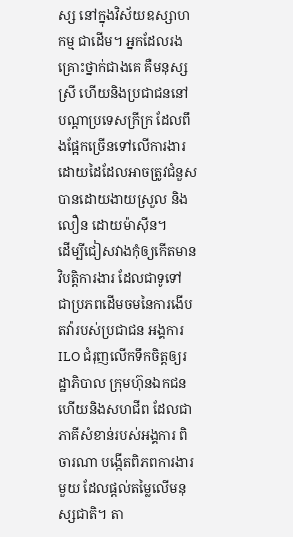ស្ស នៅក្នុងវិស័យឧស្សាហកម្ម ជាដើម។ អ្នកដែលរងគ្រោះថ្នាក់ជាងគេ គឺមនុស្សស្រី ហើយនិងប្រជាជននៅបណ្តាប្រទេសក្រីក្រ ដែលពឹងផ្អែកច្រើនទៅលើការងារដោយដៃដែលអាចត្រូវជំនួសបានដោយងាយស្រួល និងលឿន ដោយម៉ាស៊ីន។
ដើម្បីជៀសវាងកុំឲ្យកើតមានវិបត្តិការងារ ដែលជាទូទៅ ជាប្រភពដើមចមនៃការងើបតវ៉ារបស់ប្រជាជន អង្គការILO ជំរុញលើកទឹកចិត្តឲ្យរដ្ឋាភិបាល ក្រុមហ៊ុនឯកជន ហើយនិងសហជីព ដែលជាភាគីសំខាន់របស់អង្គការ ពិចារណា បង្កើតពិភពការងារមួយ ដែលផ្តល់តម្លៃលើមនុស្សជាតិ។ តា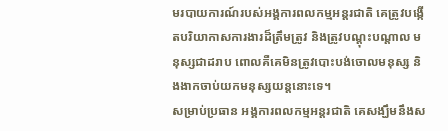មរបាយការណ៍របស់អង្គការពលកម្មអន្តរជាតិ គេត្រូវបង្កើតបរិយាកាសការងារដ៏ត្រឹមត្រូវ និងត្រូវបណ្តុះបណ្តាល មនុស្សជាដរាប ពោលគឺគេមិនត្រូវបោះបង់ចោលមនុស្ស និងងាកចាប់យកមនុស្សយន្តនោះទេ។
សម្រាប់ប្រធាន អង្គការពលកម្មអន្តរជាតិ គេសង្ឃឹមនឹងស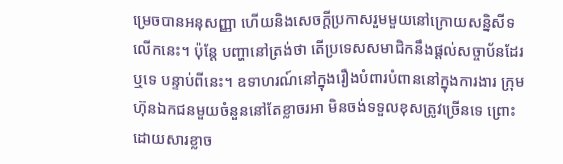ម្រេចបានអនុសញ្ញា ហើយនិងសេចក្តីប្រកាសរួមមួយនៅក្រោយសន្និសីទលើកនេះ។ ប៉ុន្តែ បញ្ហានៅត្រង់ថា តើប្រទេសសមាជិកនឹងផ្តល់សច្ចាប័នដែរឬទេ បន្ទាប់ពីនេះ។ ឧទាហរណ៍នៅក្នុងរឿងបំពារបំពាននៅក្នុងការងារ ក្រុមហ៊ុនឯកជនមួយចំនួននៅតែខ្លាចរអា មិនចង់ទទួលខុសត្រូវច្រើនទេ ព្រោះដោយសារខ្លាច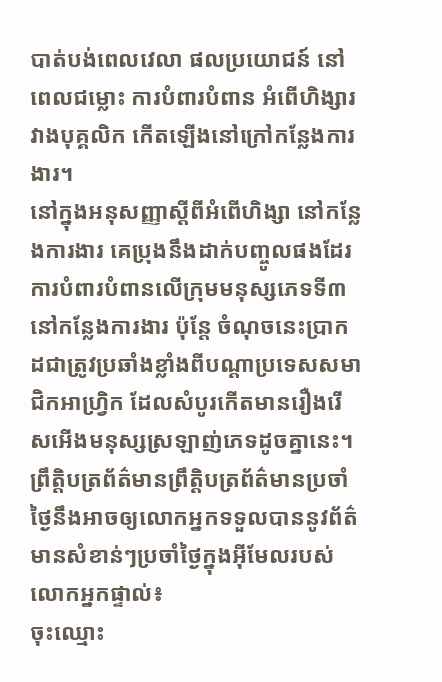បាត់បង់ពេលវេលា ផលប្រយោជន៍ នៅពេលជម្លោះ ការបំពារបំពាន អំពើហិង្សារវាងបុគ្គលិក កើតឡើងនៅក្រៅកន្លែងការងារ។
នៅក្នុងអនុសញ្ញាស្តីពីអំពើហិង្សា នៅកន្លែងការងារ គេប្រុងនឹងដាក់បញ្ចូលផងដែរ ការបំពារបំពានលើក្រុមមនុស្សភេទទី៣ នៅកន្លែងការងារ ប៉ុន្តែ ចំណុចនេះប្រាកដជាត្រូវប្រឆាំងខ្លាំងពីបណ្តាប្រទេសសមាជិកអាហ្រ្វិក ដែលសំបូរកើតមានរឿងរើសអើងមនុស្សស្រឡាញ់ភេទដូចគ្នានេះ។
ព្រឹត្តិបត្រព័ត៌មានព្រឹត្តិបត្រព័ត៌មានប្រចាំថ្ងៃនឹងអាចឲ្យលោកអ្នកទទួលបាននូវព័ត៌មានសំខាន់ៗប្រចាំថ្ងៃក្នុងអ៊ីមែលរបស់លោកអ្នកផ្ទាល់៖
ចុះឈ្មោះ